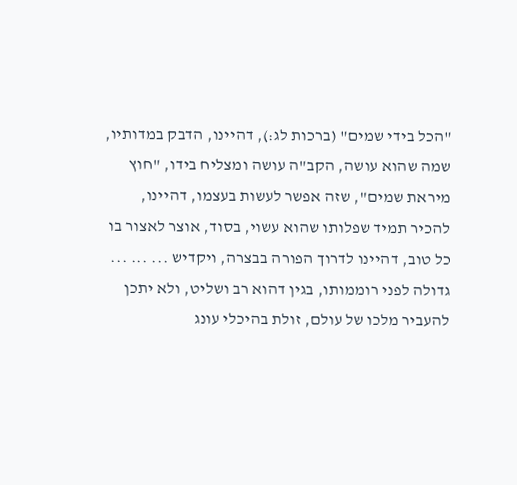"הכל בידי שמים" (ברכות לג:), דהיינו, הדבק במדותיו, שמה שהוא עושה, הקב"ה עושה ומצליח בידו, "חוץ מיראת שמים", שזה אפשר לעשות בעצמו, דהיינו, להכיר תמיד שפלותו שהוא עשוי, בסוד, אוצר לאצור בו כל טוב, דהיינו לדרוך הפורה בבצרה, ויקדיש ... ... ... גדולה לפני רוממותו, בגין דהוא רב ושליט, ולא יתכן להעביר מלכו של עולם, זולת בהיכלי עונג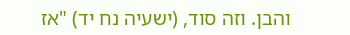והבן. וזה סוד, (ישעיה נח יד) "אז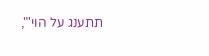תתענג על הוי'",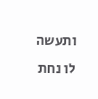ותעשה לו נחת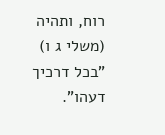רוח, ותהיה (משלי ג ו) "בכל דרכיך דעהו".